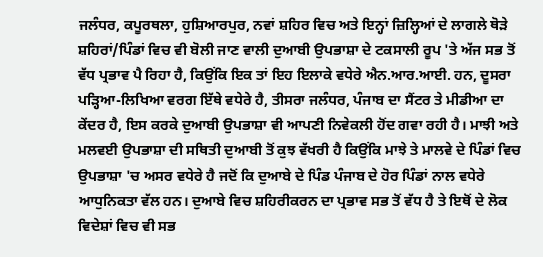ਜਲੰਧਰ, ਕਪੂਰਥਲਾ, ਹੁਸ਼ਿਆਰਪੁਰ, ਨਵਾਂ ਸ਼ਹਿਰ ਵਿਚ ਅਤੇ ਇਨ੍ਹਾਂ ਜ਼ਿਲ੍ਹਿਆਂ ਦੇ ਲਾਗਲੇ ਥੋੜੇ ਸ਼ਹਿਰਾਂ/ਪਿੰਡਾਂ ਵਿਚ ਵੀ ਬੋਲੀ ਜਾਣ ਵਾਲੀ ਦੁਆਬੀ ਉਪਭਾਸ਼ਾ ਦੇ ਟਕਸਾਲੀ ਰੂਪ 'ਤੇ ਅੱਜ ਸਭ ਤੋਂ ਵੱਧ ਪ੍ਰਭਾਵ ਪੈ ਰਿਹਾ ਹੈ, ਕਿਉਂਕਿ ਇਕ ਤਾਂ ਇਹ ਇਲਾਕੇ ਵਧੇਰੇ ਐਨ.ਆਰ.ਆਈ. ਹਨ, ਦੂਸਰਾ ਪੜ੍ਹਿਆ-ਲਿਖਿਆ ਵਰਗ ਇੱਥੇ ਵਧੇਰੇ ਹੈ, ਤੀਸਰਾ ਜਲੰਧਰ, ਪੰਜਾਬ ਦਾ ਸੈਂਟਰ ਤੇ ਮੀਡੀਆ ਦਾ ਕੇਂਦਰ ਹੈ, ਇਸ ਕਰਕੇ ਦੁਆਬੀ ਉਪਭਾਸ਼ਾ ਵੀ ਆਪਣੀ ਨਿਵੇਕਲੀ ਹੋਂਦ ਗਵਾ ਰਹੀ ਹੈ। ਮਾਝੀ ਅਤੇ ਮਲਵਈ ਉਪਭਾਸ਼ਾ ਦੀ ਸਥਿਤੀ ਦੁਆਬੀ ਤੋਂ ਕੁਝ ਵੱਖਰੀ ਹੈ ਕਿਉਂਕਿ ਮਾਝੇ ਤੇ ਮਾਲਵੇ ਦੇ ਪਿੰਡਾਂ ਵਿਚ ਉਪਭਾਸ਼ਾ 'ਚ ਅਸਰ ਵਧੇਰੇ ਹੈ ਜਦੋਂ ਕਿ ਦੁਆਬੇ ਦੇ ਪਿੰਡ ਪੰਜਾਬ ਦੇ ਹੋਰ ਪਿੰਡਾਂ ਨਾਲ ਵਧੇਰੇ ਆਧੁਨਿਕਤਾ ਵੱਲ ਹਨ। ਦੁਆਬੇ ਵਿਚ ਸ਼ਹਿਰੀਕਰਨ ਦਾ ਪ੍ਰਭਾਵ ਸਭ ਤੋਂ ਵੱਧ ਹੈ ਤੇ ਇਥੋਂ ਦੇ ਲੋਕ ਵਿਦੇਸ਼ਾਂ ਵਿਚ ਵੀ ਸਭ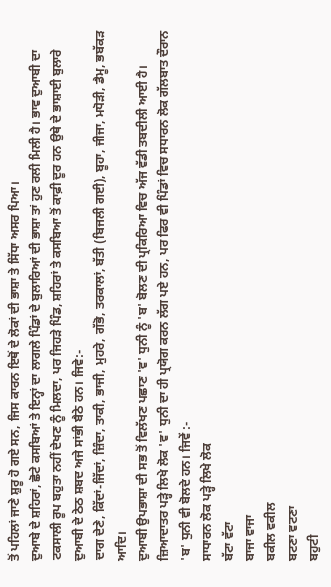ਤੋਂ ਪਹਿਲਾਂ ਜਾਣੇ ਸ਼ੁਰੂ ਹੋ ਗਏ ਸਨ, ਜਿਸ ਕਾਰਨ ਇਥੋਂ ਦੇ ਲੋਕਾਂ ਦੀ ਭਾਸ਼ਾ ਤੇ ਸਿੱਧਾ ਅਸਰ ਪਿਆ।
ਦੁਆਬੇ ਦੇ ਸ਼ਹਿਰਾਂ, ਛੋਟੇ ਕਸਬਿਆਂ ਤੇ ਇਨ੍ਹਾਂ ਦਾ ਲਾਗਲੇ ਪਿੰਡਾਂ ਦੇ ਬੁਲਾਰਿਆਂ ਦੀ ਭਾਸ਼ਾ ਤਾਂ ਹੁਣ ਰਲੀ ਮਿਲੀ ਹੈ। ਭਾਵ ਦੁਆਬੀ ਦਾ ਟਕਸਾਲੀ ਰੂਪ ਬਹੁਤਾ ਨਹੀਂ ਦੇਖਣ ਨੂੰ ਮਿਲਦਾ, ਪਰ ਜਿਹੜੇ ਪਿੰਡ, ਸ਼ਹਿਰਾਂ ਤੇ ਕਸਬਿਆ ਤੋਂ ਕਾਫ਼ੀ ਦੂਰ ਹਨ ਉਥੇ ਦੇ ਭਾਸ਼ਾਈ ਬੁਲਾਰੇ ਦੁਆਬੀ ਦੇ ਠੇਠ ਸ਼ਬਦ ਅਜੇ ਸਾਂਭੀ ਬੈਠੇ ਹਨ। ਜਿਵੇ:-
ਦਾਗ ਦੇਣੇ, ਕਿੱਦਾਂ-ਜਿੱਦਾਂ, ਜ਼ਿੰਦਾ, ਤਾਕੀ, ਭਾਜੀ, ਮੁਹਰੇ, ਗੱਭੋ, ਤਰਕਾਲਾਂ, ਬੱਤੀ (ਬਿਜਲੀ ਗਈ), ਬੂਹਾ, ਜੀਜਾ, ਮਧੋੜੀ, ਡੈਮੂ, ਭਬੱਕੜ ਆਦਿ।
ਦੁਆਬੀ ਉਪਭਾਸ਼ਾ ਦੀ ਸਭ ਤੋਂ ਵਿਲੱਖਣ ਪਛਾਣ 'ਵ' ਧੁਨੀ ਨੂੰ 'ਬ' ਬੋਲਣ ਦੀ ਪ੍ਰਕਿਰਿਆ ਵਿਚ ਅੱਜ ਵੱਡੀ ਤਬਦੀਲੀ ਆਈ ਹੈ। ਜ਼ਿਆਦਾਤਰ ਪੜ੍ਹੇ ਲਿਖੇ ਲੋਕ 'ਵ' ਧੁਨੀ ਦਾ ਹੀ ਪ੍ਰਯੋਗ ਕਰਨ ਲੱਗ ਪਏ ਹਨ, ਪਰ ਫਿਰ ਵੀ ਪਿੰਡਾਂ ਵਿਚ ਸਧਾਰਨ ਲੋਕ ਗੱਲਬਾਤ ਦੌਰਾਨ 'ਬ' ਧੁਨੀ ਵੀ ਬੋਲਦੇ ਹਨ। ਜਿਵੇਂ :-
ਸਾਧਾਰਨ ਲੋਕ ਪੜ੍ਹੇ ਲਿਖੇ ਲੋਕ
ਬੱਟਾ ਵੱਟਾ
ਬਾਜਾ ਵਾਜਾ
ਬਕੀਲ ਵਕੀਲ
ਬਟਣਾ ਵਟਣਾ
ਬਹੁਟੀ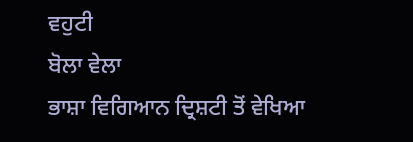ਵਹੁਟੀ
ਬੋਲਾ ਵੇਲਾ
ਭਾਸ਼ਾ ਵਿਗਿਆਨ ਦ੍ਰਿਸ਼ਟੀ ਤੋਂ ਵੇਖਿਆ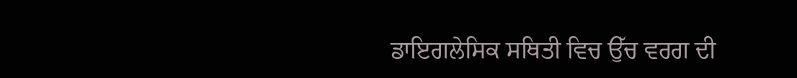ਡਾਇਗਲੇਸਿਕ ਸਥਿਤੀ ਵਿਚ ਉੱਚ ਵਰਗ ਦੀ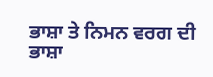ਭਾਸ਼ਾ ਤੇ ਨਿਮਨ ਵਰਗ ਦੀ ਭਾਸ਼ਾ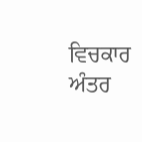ਵਿਚਕਾਰ ਅੰਤਰ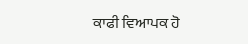ਕਾਫੀ ਵਿਆਪਕ ਹੋ